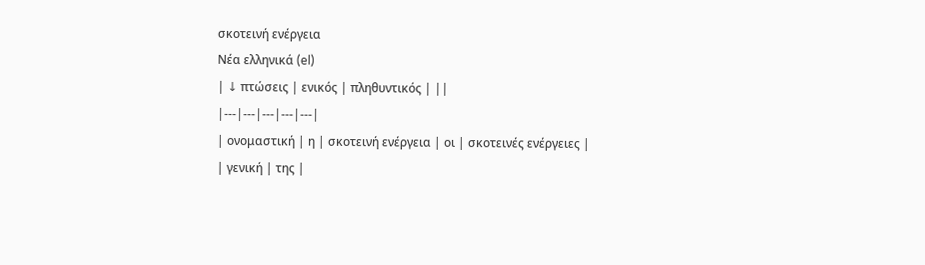σκοτεινή ενέργεια
Νέα ελληνικά (el)
| ↓ πτώσεις | ενικός | πληθυντικός | ||
|---|---|---|---|---|
| ονομαστική | η | σκοτεινή ενέργεια | οι | σκοτεινές ενέργειες |
| γενική | της |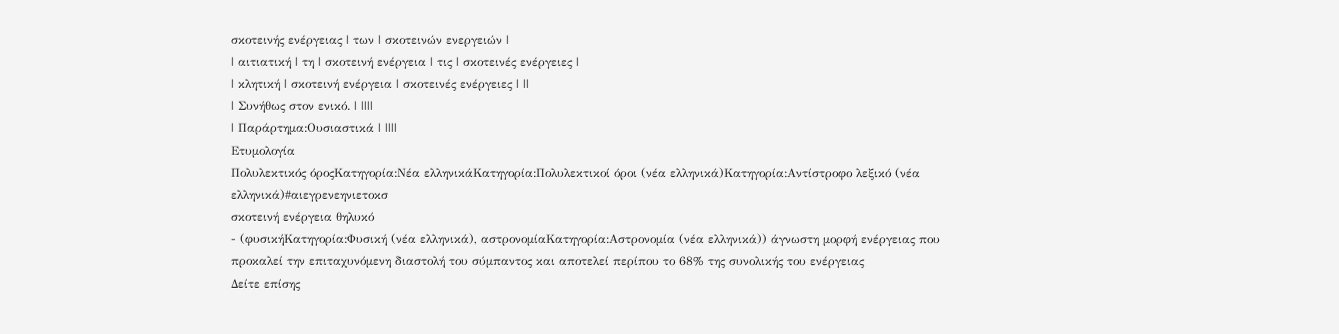σκοτεινής ενέργειας | των | σκοτεινών ενεργειών |
| αιτιατική | τη | σκοτεινή ενέργεια | τις | σκοτεινές ενέργειες |
| κλητική | σκοτεινή ενέργεια | σκοτεινές ενέργειες | ||
| Συνήθως στον ενικό. | ||||
| Παράρτημα:Ουσιαστικά | ||||
Ετυμολογία
Πολυλεκτικός όροςΚατηγορία:Νέα ελληνικάΚατηγορία:Πολυλεκτικοί όροι (νέα ελληνικά)Κατηγορία:Αντίστροφο λεξικό (νέα ελληνικά)#αιεγρενεηνιετοκσ
σκοτεινή ενέργεια θηλυκό
- (φυσικήΚατηγορία:Φυσική (νέα ελληνικά), αστρονομίαΚατηγορία:Αστρονομία (νέα ελληνικά)) άγνωστη μορφή ενέργειας που προκαλεί την επιταχυνόμενη διαστολή του σύμπαντος και αποτελεί περίπου το 68% της συνολικής του ενέργειας
Δείτε επίσης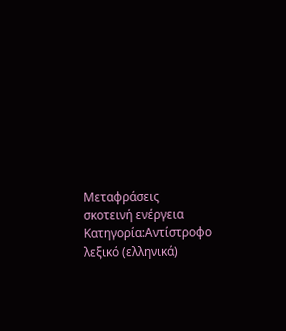Μεταφράσεις
σκοτεινή ενέργεια
Κατηγορία:Αντίστροφο λεξικό (ελληνικά)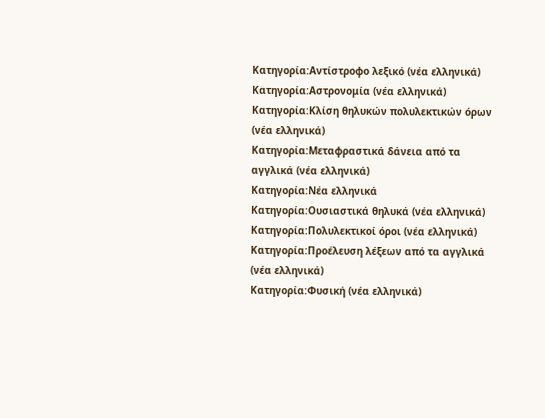Κατηγορία:Αντίστροφο λεξικό (νέα ελληνικά)
Κατηγορία:Αστρονομία (νέα ελληνικά)
Κατηγορία:Κλίση θηλυκών πολυλεκτικών όρων (νέα ελληνικά)
Κατηγορία:Μεταφραστικά δάνεια από τα αγγλικά (νέα ελληνικά)
Κατηγορία:Νέα ελληνικά
Κατηγορία:Ουσιαστικά θηλυκά (νέα ελληνικά)
Κατηγορία:Πολυλεκτικοί όροι (νέα ελληνικά)
Κατηγορία:Προέλευση λέξεων από τα αγγλικά (νέα ελληνικά)
Κατηγορία:Φυσική (νέα ελληνικά)